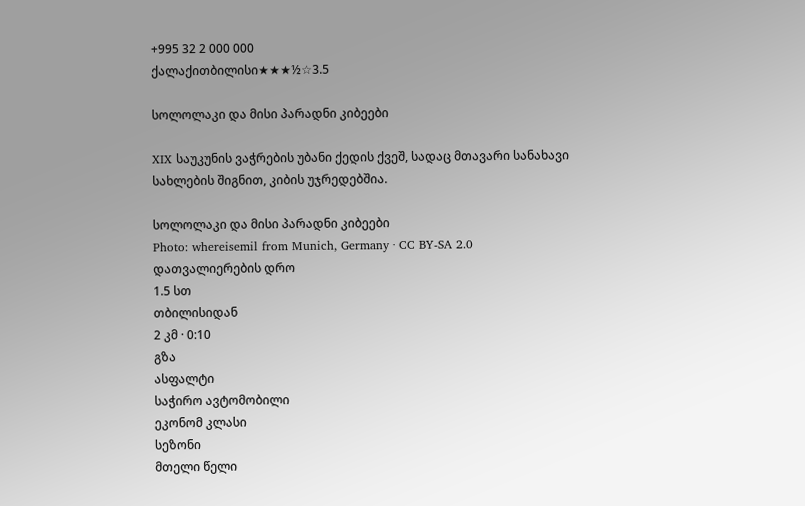+995 32 2 000 000
ქალაქითბილისი★★★½☆3.5

სოლოლაკი და მისი პარადნი კიბეები

XIX საუკუნის ვაჭრების უბანი ქედის ქვეშ, სადაც მთავარი სანახავი სახლების შიგნით, კიბის უჯრედებშია.

სოლოლაკი და მისი პარადნი კიბეები
Photo: whereisemil from Munich, Germany · CC BY-SA 2.0
დათვალიერების დრო
1.5 სთ
თბილისიდან
2 კმ · 0:10
გზა
ასფალტი
საჭირო ავტომობილი
ეკონომ კლასი
სეზონი
მთელი წელი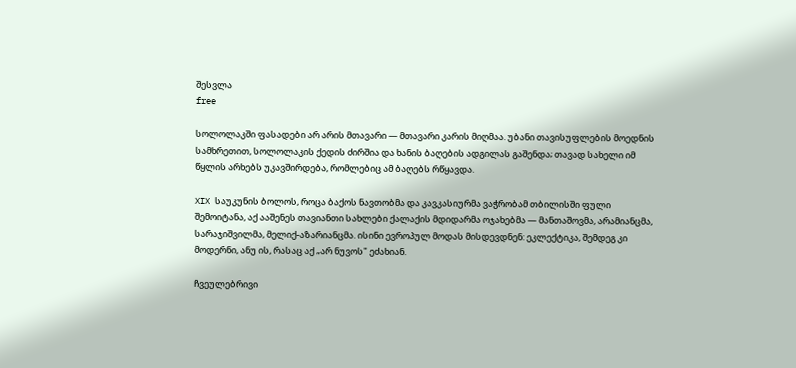შესვლა
free

სოლოლაკში ფასადები არ არის მთავარი — მთავარი კარის მიღმაა. უბანი თავისუფლების მოედნის სამხრეთით, სოლოლაკის ქედის ძირშია და ხანის ბაღების ადგილას გაშენდა; თავად სახელი იმ წყლის არხებს უკავშირდება, რომლებიც ამ ბაღებს რწყავდა.

XIX საუკუნის ბოლოს, როცა ბაქოს ნავთობმა და კავკასიურმა ვაჭრობამ თბილისში ფული შემოიტანა, აქ ააშენეს თავიანთი სახლები ქალაქის მდიდარმა ოჯახებმა — მანთაშოვმა, არამიანცმა, სარაჯიშვილმა, მელიქ-აზარიანცმა. ისინი ევროპულ მოდას მისდევდნენ: ეკლექტიკა, შემდეგ კი მოდერნი, ანუ ის, რასაც აქ „არ ნუვოს" ეძახიან.

ჩვეულებრივი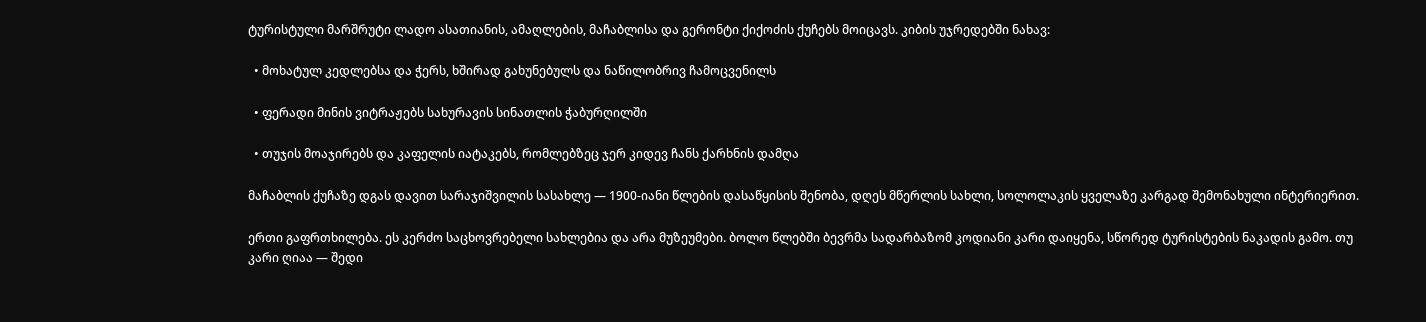ტურისტული მარშრუტი ლადო ასათიანის, ამაღლების, მაჩაბლისა და გერონტი ქიქოძის ქუჩებს მოიცავს. კიბის უჯრედებში ნახავ:

  • მოხატულ კედლებსა და ჭერს, ხშირად გახუნებულს და ნაწილობრივ ჩამოცვენილს

  • ფერადი მინის ვიტრაჟებს სახურავის სინათლის ჭაბურღილში

  • თუჯის მოაჯირებს და კაფელის იატაკებს, რომლებზეც ჯერ კიდევ ჩანს ქარხნის დამღა

მაჩაბლის ქუჩაზე დგას დავით სარაჯიშვილის სასახლე — 1900-იანი წლების დასაწყისის შენობა, დღეს მწერლის სახლი, სოლოლაკის ყველაზე კარგად შემონახული ინტერიერით.

ერთი გაფრთხილება. ეს კერძო საცხოვრებელი სახლებია და არა მუზეუმები. ბოლო წლებში ბევრმა სადარბაზომ კოდიანი კარი დაიყენა, სწორედ ტურისტების ნაკადის გამო. თუ კარი ღიაა — შედი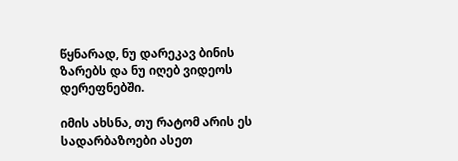წყნარად, ნუ დარეკავ ბინის ზარებს და ნუ იღებ ვიდეოს დერეფნებში.

იმის ახსნა, თუ რატომ არის ეს სადარბაზოები ასეთ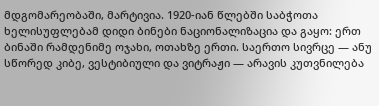მდგომარეობაში, მარტივია. 1920-იან წლებში საბჭოთა ხელისუფლებამ დიდი ბინები ნაციონალიზაცია და გაყო: ერთ ბინაში რამდენიმე ოჯახი, ოთახზე ერთი. საერთო სივრცე — ანუ სწორედ კიბე, ვესტიბიული და ვიტრაჟი — არავის კუთვნილება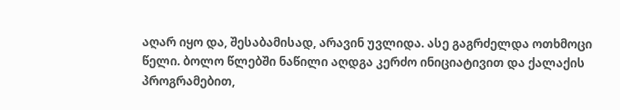აღარ იყო და, შესაბამისად, არავინ უვლიდა. ასე გაგრძელდა ოთხმოცი წელი. ბოლო წლებში ნაწილი აღდგა კერძო ინიციატივით და ქალაქის პროგრამებით,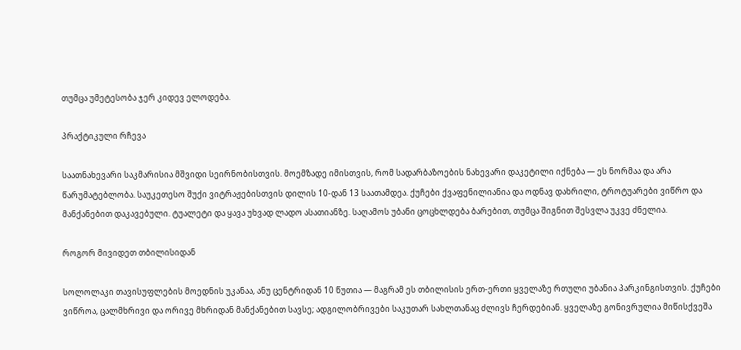თუმცა უმეტესობა ჯერ კიდევ ელოდება.

პრაქტიკული რჩევა

საათნახევარი საკმარისია მშვიდი სეირნობისთვის. მოემზადე იმისთვის, რომ სადარბაზოების ნახევარი დაკეტილი იქნება — ეს ნორმაა და არა წარუმატებლობა. საუკეთესო შუქი ვიტრაჟებისთვის დილის 10-დან 13 საათამდეა. ქუჩები ქვაფენილიანია და ოდნავ დახრილი, ტროტუარები ვიწრო და მანქანებით დაკავებული. ტუალეტი და ყავა უხვად ლადო ასათიანზე. საღამოს უბანი ცოცხლდება ბარებით, თუმცა შიგნით შესვლა უკვე ძნელია.

როგორ მივიდეთ თბილისიდან

სოლოლაკი თავისუფლების მოედნის უკანაა, ანუ ცენტრიდან 10 წუთია — მაგრამ ეს თბილისის ერთ-ერთი ყველაზე რთული უბანია პარკინგისთვის. ქუჩები ვიწროა, ცალმხრივი და ორივე მხრიდან მანქანებით სავსე; ადგილობრივები საკუთარ სახლთანაც ძლივს ჩერდებიან. ყველაზე გონივრულია მიწისქვეშა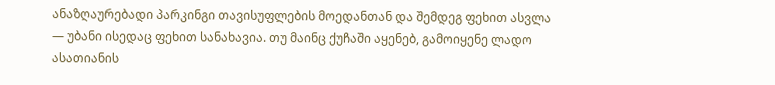ანაზღაურებადი პარკინგი თავისუფლების მოედანთან და შემდეგ ფეხით ასვლა — უბანი ისედაც ფეხით სანახავია. თუ მაინც ქუჩაში აყენებ, გამოიყენე ლადო ასათიანის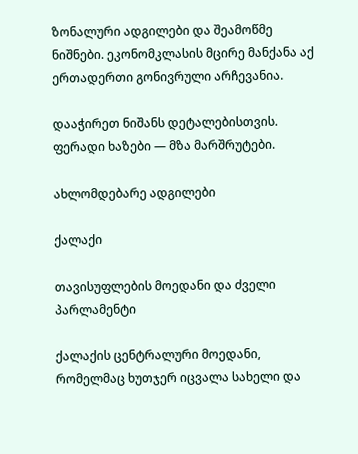ზონალური ადგილები და შეამოწმე ნიშნები. ეკონომკლასის მცირე მანქანა აქ ერთადერთი გონივრული არჩევანია.

დააჭირეთ ნიშანს დეტალებისთვის. ფერადი ხაზები — მზა მარშრუტები.

ახლომდებარე ადგილები

ქალაქი

თავისუფლების მოედანი და ძველი პარლამენტი

ქალაქის ცენტრალური მოედანი, რომელმაც ხუთჯერ იცვალა სახელი და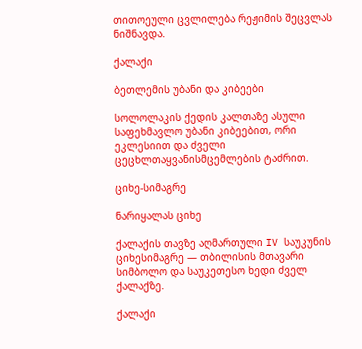თითოეული ცვლილება რეჟიმის შეცვლას ნიშნავდა.

ქალაქი

ბეთლემის უბანი და კიბეები

სოლოლაკის ქედის კალთაზე ასული საფეხმავლო უბანი კიბეებით, ორი ეკლესიით და ძველი ცეცხლთაყვანისმცემლების ტაძრით.

ციხე-სიმაგრე

ნარიყალას ციხე

ქალაქის თავზე აღმართული IV საუკუნის ციხესიმაგრე — თბილისის მთავარი სიმბოლო და საუკეთესო ხედი ძველ ქალაქზე.

ქალაქი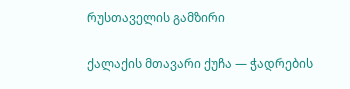რუსთაველის გამზირი

ქალაქის მთავარი ქუჩა — ჭადრების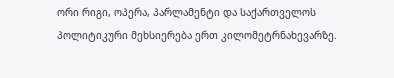ორი რიგი, ოპერა, პარლამენტი და საქართველოს პოლიტიკური მეხსიერება ერთ კილომეტრნახევარზე.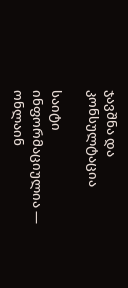ჯავშნა და კონსულტაცია

საიტი ინფორმაციულია — ონლაინ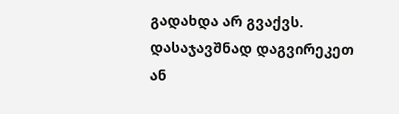გადახდა არ გვაქვს. დასაჯავშნად დაგვირეკეთ ან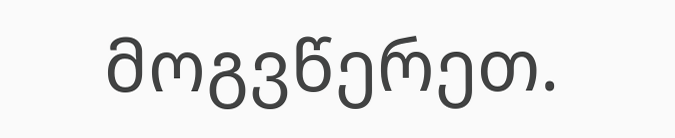მოგვწერეთ.